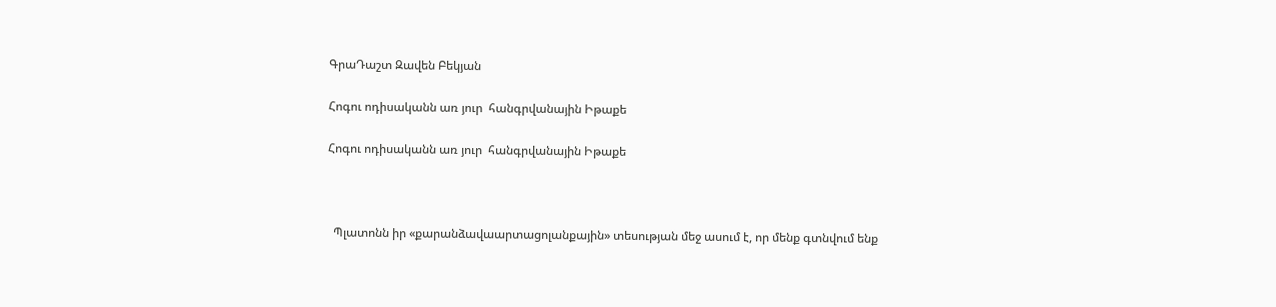ԳրաԴաշտ Զավեն Բեկյան

Հոգու ոդիսականն առ յուր  հանգրվանային Իթաքե

Հոգու ոդիսականն առ յուր  հանգրվանային Իթաքե



  Պլատոնն իր «քարանձավաարտացոլանքային» տեսության մեջ ասում է, որ մենք գտնվում ենք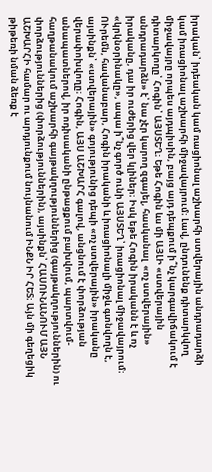իրական՝ իդեական կամ ռացիոնալ աշխարհի ստվերային անդրադարձի կամ իռացիոնալ աշխարհի միջավայրում։ Լավ, ընդունենք դիտարկվող միջավայրը որպես այդպիսին, բայց այդ դեպքում ի՞նչ կարգավիճակում է դիտարկողը՝ Հոգին՝ ԱՅՍՏԵՂ։ Եթե Հոգին ևս մի ԱՅԼԻ «ստվերային անդրադարձն» է՝ նա չէր կարող զգայել, հասկանալ  «ոչ ստվերային» իրականը, դա իր ուժերից վեր կլիներ։ Իսկ եթե Հոգին իրականն է և ոչ «կրկնօրինակը», ապա ի՞նչ գործ ունի ԱՅՍՏԵՂ՝ իռացիոնալ միջավայրում։ ՈՒրեմն, հավանաբար, Հոգին իրականի և իռացիոնալի միջև գտնվողն է, այսինքն՝ «ստվերային» գոյությունից դեպի «ոչ ստվերային» իրականը վերափոխվողը։ Հոգին, ԱՅՍ ԱՇԽԱՐՀ գալով, անցնում է փորձության անապատներով, իր ոդիսականի ընթացքում բախվում, պարտվում-հաղթանակում աշխարհի գայթակղություններից (գայթակղություններին) ու փորձություններից (փորձություններին), այսինքն՝ ՀԱՍՈՒՆԱՆՈՒՄ ԱՅՆ ԱՇԽԱՐՀԻ համար ու արդյունքում նույնանում ԻՆՔՆ ԻՐ ՀԵՏ։ Այն մի գեղեցիկ թիթեռի նման ձեռք է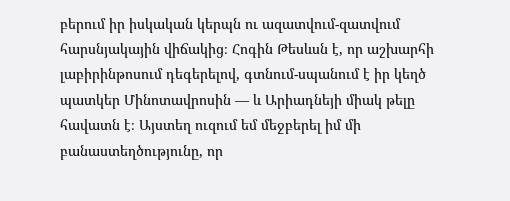բերում իր իսկական կերպն ու ազատվում-զատվում հարսնյակային վիճակից։ Հոգին Թեսևսն է, որ աշխարհի լաբիրինթոսում դեգերելով, գտնում-սպանում է իր կեղծ պատկեր Մինոտավրոսին — և Արիադնեյի միակ թելը հավատն է։ Այստեղ ուզում եմ մեջբերել իմ մի բանաստեղծությունը, որ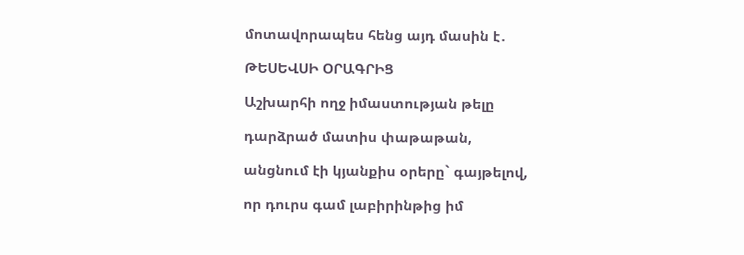մոտավորապես հենց այդ մասին է․

ԹԵՍԵՎՍԻ ՕՐԱԳՐԻՑ

Աշխարհի ողջ իմաստության թելը

դարձրած մատիս փաթաթան,

անցնում էի կյանքիս օրերը` գայթելով,

որ դուրս գամ լաբիրինթից իմ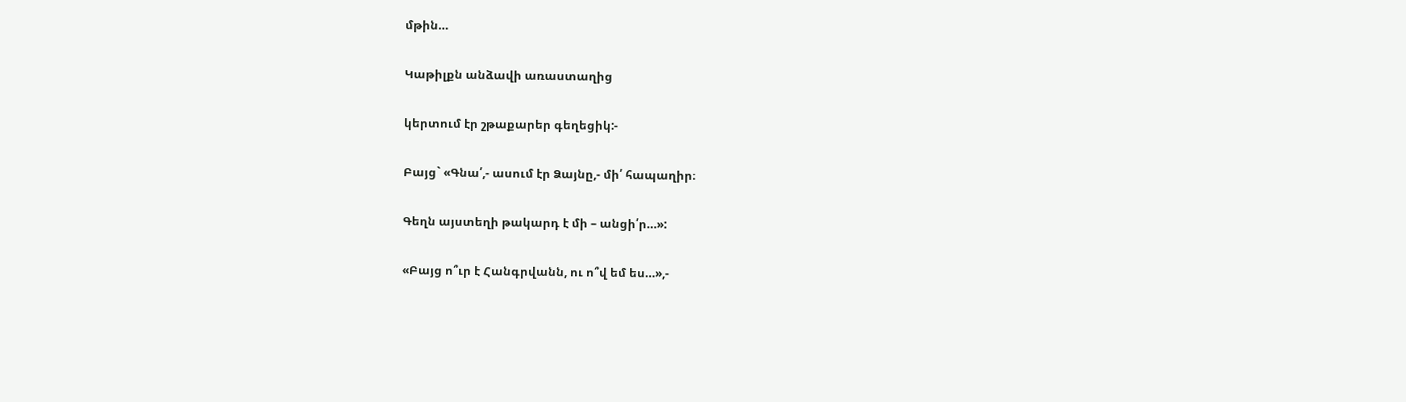մթին…

Կաթիլքն անձավի առաստաղից

կերտում էր շթաքարեր գեղեցիկ:-

Բայց` «Գնա՛,- ասում էր Ձայնը,- մի՛ հապաղիր։

Գեղն այստեղի թակարդ է մի – անցի՛ր…»:

«Բայց ո՞ւր է Հանգրվանն, ու ո՞վ եմ ես…»,-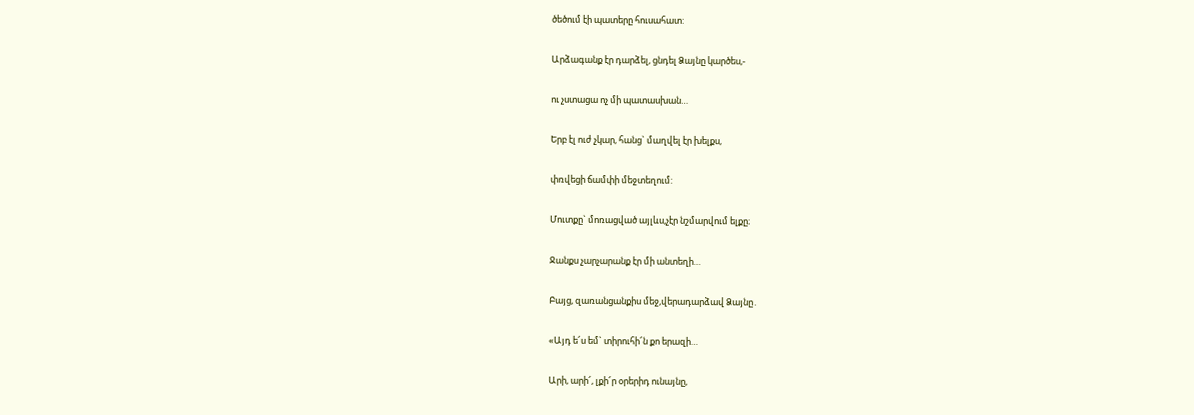ծեծում էի պատերը հուսահատ:

Արձագանք էր դարձել, ցնդել Ձայնը կարծես,-

ու չստացա ոչ մի պատասխան…

Երբ էլ ուժ չկար, հանց` մաղվել էր խելքս,

փռվեցի ճամփի մեջտեղում:

Մուտքը` մոռացված այլևս,չէր նշմարվում ելքը։

Ջանքս չարչարանք էր մի անտեղի…

Բայց, զառանցանքիս մեջ,վերադարձավ Ձայնը․

«Այդ ե՜ս եմ` տիրուհի՜ն քո երազի…

Արի, արի՜, լքի՜ր օրերիդ ունայնը,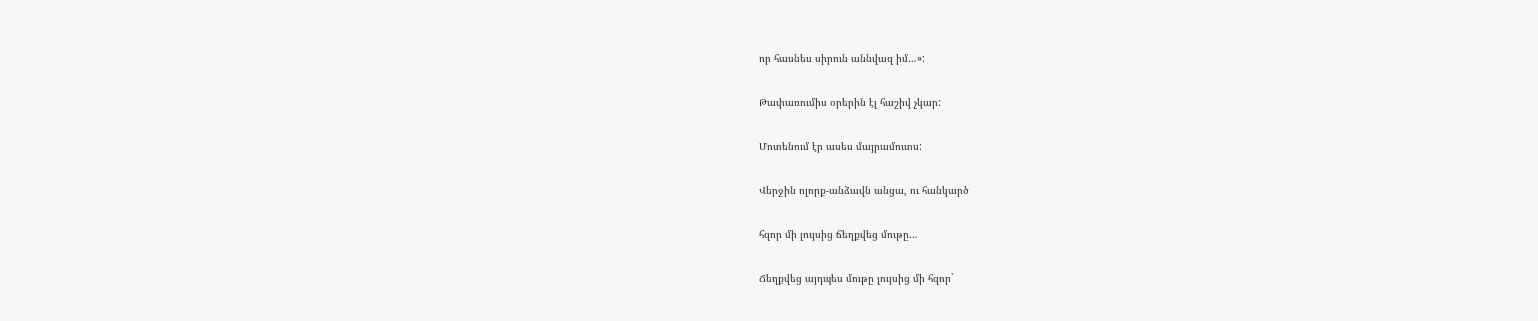որ հասնես սիրուն աննվազ իմ…»:

Թափառումիս օրերին էլ հաշիվ չկար:

Մոտենում էր ասես մայրամուտս:

Վերջին ոլորք-անձավն անցա, ու հանկարծ

հզոր մի լույսից ճեղքվեց մութը…

Ճեղքվեց այդպես մութը լույսից մի հզոր`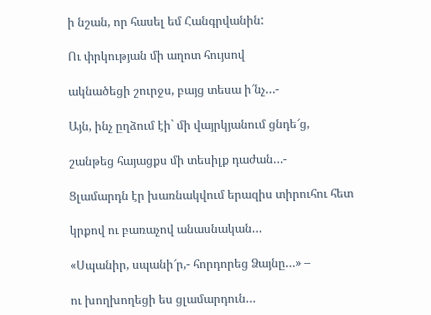ի նշան, որ հասել եմ Հանգրվանին:

Ու փրկության մի աղոտ հույսով

ակնածեցի շուրջս, բայց տեսա ի՜նչ…-

Այն, ինչ ըղձում էի` մի վայրկյանում ցնդե՜ց,

շանթեց հայացքս մի տեսիլք դաժան…-

Ցլամարդն էր խառնակվում երազիս տիրուհու հետ

կրքով ու բառաչով անասնական…

«Սպանիր, սպանի՜ր,- հորդորեց Ձայնը…» –

ու խողխողեցի ես ցլամարդուն…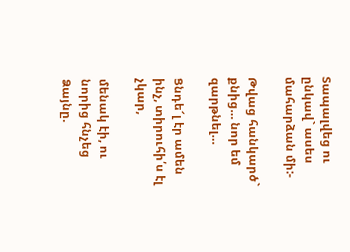Տապալվեց ու ընկավ` ասես մահարձան մի:-

Թվաց հանկարծ` քնից… նոր եմ զարթնել…

Ցնդե՜լ էր ամեն ինչ, տիրուհի՛ս էլ չկար,

մենակ էի, ու նորից հնչեց Ձայնը.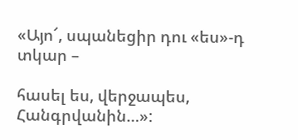«Այո՜, սպանեցիր դու «ես»-դ տկար –

հասել ես, վերջապես, Հանգրվանին…»: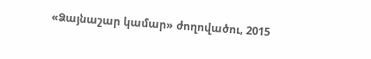«Ձայնաշար կամար» ժողովածու, 2015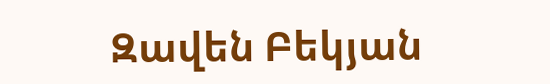Զավեն Բեկյան